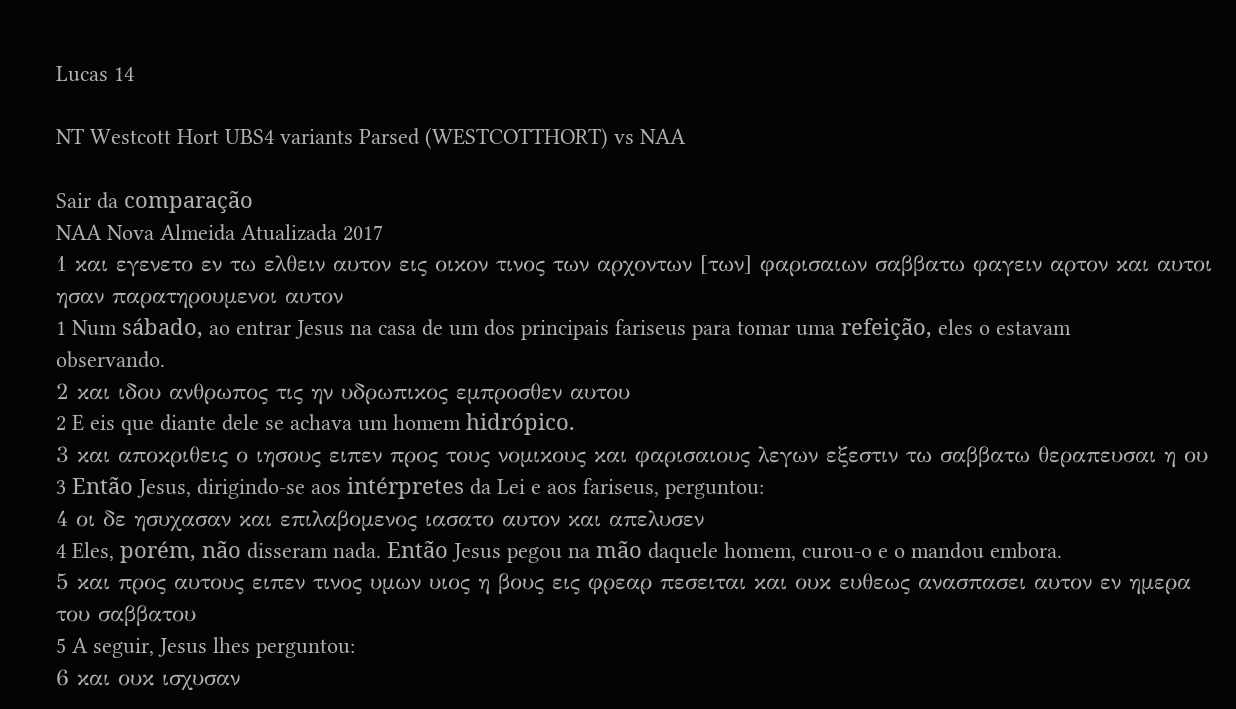Lucas 14

NT Westcott Hort UBS4 variants Parsed (WESTCOTTHORT) vs NAA

Sair da comparação
NAA Nova Almeida Atualizada 2017
1 και εγενετο εν τω ελθειν αυτον εις οικον τινος των αρχοντων [των] φαρισαιων σαββατω φαγειν αρτον και αυτοι ησαν παρατηρουμενοι αυτον
1 Num sábado, ao entrar Jesus na casa de um dos principais fariseus para tomar uma refeição, eles o estavam observando.
2 και ιδου ανθρωπος τις ην υδρωπικος εμπροσθεν αυτου
2 E eis que diante dele se achava um homem hidrópico.
3 και αποκριθεις ο ιησους ειπεν προς τους νομικους και φαρισαιους λεγων εξεστιν τω σαββατω θεραπευσαι η ου
3 Então Jesus, dirigindo-se aos intérpretes da Lei e aos fariseus, perguntou:
4 οι δε ησυχασαν και επιλαβομενος ιασατο αυτον και απελυσεν
4 Eles, porém, não disseram nada. Então Jesus pegou na mão daquele homem, curou-o e o mandou embora.
5 και προς αυτους ειπεν τινος υμων υιος η βους εις φρεαρ πεσειται και ουκ ευθεως ανασπασει αυτον εν ημερα του σαββατου
5 A seguir, Jesus lhes perguntou:
6 και ουκ ισχυσαν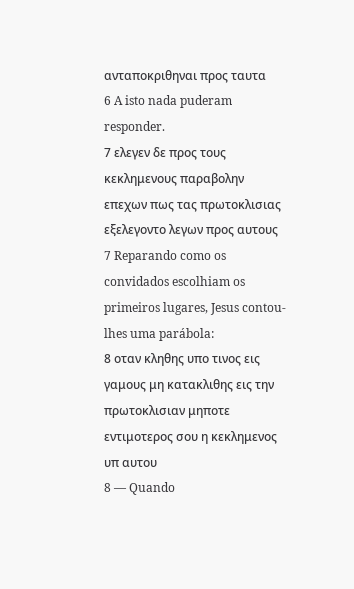ανταποκριθηναι προς ταυτα
6 A isto nada puderam responder.
7 ελεγεν δε προς τους κεκλημενους παραβολην επεχων πως τας πρωτοκλισιας εξελεγοντο λεγων προς αυτους
7 Reparando como os convidados escolhiam os primeiros lugares, Jesus contou-lhes uma parábola:
8 οταν κληθης υπο τινος εις γαμους μη κατακλιθης εις την πρωτοκλισιαν μηποτε εντιμοτερος σου η κεκλημενος υπ αυτου
8 — Quando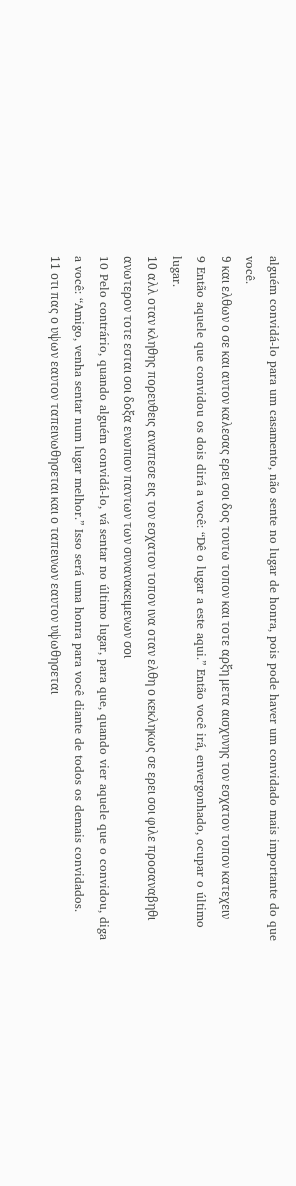alguém convidá-lo para um casamento, não sente no lugar de honra, pois pode haver um convidado mais importante do que você.
9 και ελθων ο σε και αυτον καλεσας ερει σοι δος τουτω τοπον και τοτε αρξη μετα αισχυνης τον εσχατον τοπον κατεχειν
9 Então aquele que convidou os dois dirá a você: “Dê o lugar a este aqui.” Então você irá, envergonhado, ocupar o último lugar.
10 αλλ οταν κληθης πορευθεις αναπεσε εις τον εσχατον τοπον ινα οταν ελθη ο κεκληκως σε ερει σοι φιλε προσαναβηθι ανωτερον τοτε εσται σοι δοξα ενωπιον παντων των συνανακειμενων σοι
10 Pelo contrário, quando alguém convidá-lo, vá sentar no último lugar, para que, quando vier aquele que o convidou, diga a você: “Amigo, venha sentar num lugar melhor.” Isso será uma honra para você diante de todos os demais convidados.
11 οτι πας ο υψων εαυτον ταπεινωθησεται και ο ταπεινων εαυτον υψωθησεται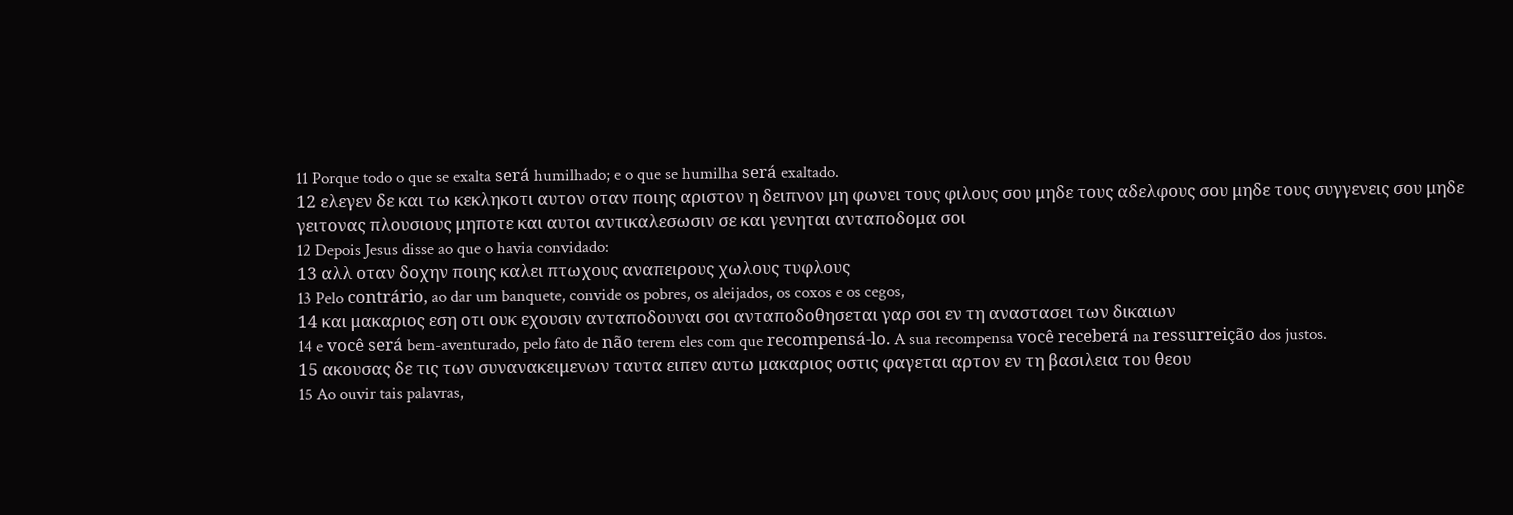11 Porque todo o que se exalta será humilhado; e o que se humilha será exaltado.
12 ελεγεν δε και τω κεκληκοτι αυτον οταν ποιης αριστον η δειπνον μη φωνει τους φιλους σου μηδε τους αδελφους σου μηδε τους συγγενεις σου μηδε γειτονας πλουσιους μηποτε και αυτοι αντικαλεσωσιν σε και γενηται ανταποδομα σοι
12 Depois Jesus disse ao que o havia convidado:
13 αλλ οταν δοχην ποιης καλει πτωχους αναπειρους χωλους τυφλους
13 Pelo contrário, ao dar um banquete, convide os pobres, os aleijados, os coxos e os cegos,
14 και μακαριος εση οτι ουκ εχουσιν ανταποδουναι σοι ανταποδοθησεται γαρ σοι εν τη αναστασει των δικαιων
14 e você será bem-aventurado, pelo fato de não terem eles com que recompensá-lo. A sua recompensa você receberá na ressurreição dos justos.
15 ακουσας δε τις των συνανακειμενων ταυτα ειπεν αυτω μακαριος οστις φαγεται αρτον εν τη βασιλεια του θεου
15 Ao ouvir tais palavras,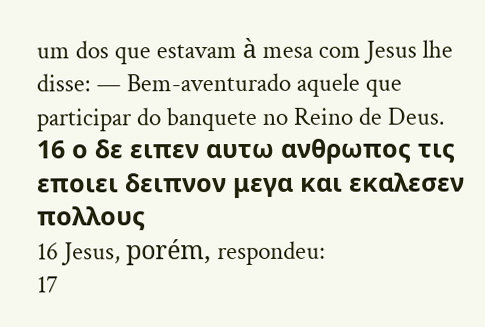um dos que estavam à mesa com Jesus lhe disse: — Bem-aventurado aquele que participar do banquete no Reino de Deus.
16 ο δε ειπεν αυτω ανθρωπος τις εποιει δειπνον μεγα και εκαλεσεν πολλους
16 Jesus, porém, respondeu:
17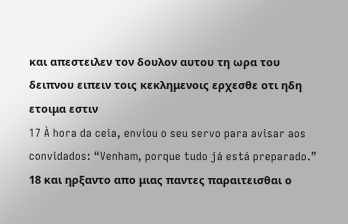και απεστειλεν τον δουλον αυτου τη ωρα του δειπνου ειπειν τοις κεκλημενοις ερχεσθε οτι ηδη ετοιμα εστιν
17 À hora da ceia, enviou o seu servo para avisar aos convidados: “Venham, porque tudo já está preparado.”
18 και ηρξαντο απο μιας παντες παραιτεισθαι ο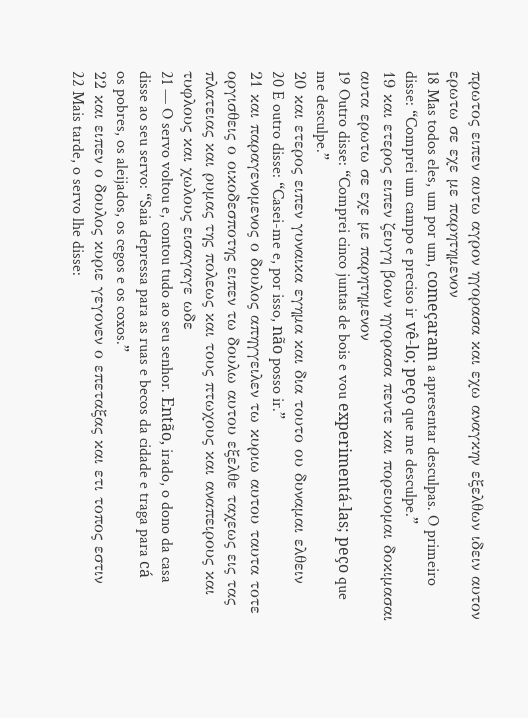πρωτος ειπεν αυτω αγρον ηγορασα και εχω αναγκην εξελθων ιδειν αυτον ερωτω σε εχε με παρητημενον
18 Mas todos eles, um por um, começaram a apresentar desculpas. O primeiro disse: “Comprei um campo e preciso ir vê-lo; peço que me desculpe.”
19 και ετερος ειπεν ζευγη βοων ηγορασα πεντε και πορευομαι δοκιμασαι αυτα ερωτω σε εχε με παρητημενον
19 Outro disse: “Comprei cinco juntas de bois e vou experimentá-las; peço que me desculpe.”
20 και ετερος ειπεν γυναικα εγημα και δια τουτο ου δυναμαι ελθειν
20 E outro disse: “Casei-me e, por isso, não posso ir.”
21 και παραγενομενος ο δουλος απηγγειλεν τω κυριω αυτου ταυτα τοτε οργισθεις ο οικοδεσποτης ειπεν τω δουλω αυτου εξελθε ταχεως εις τας πλατειας και ρυμας της πολεως και τους πτωχους και αναπειρους και τυφλους και χωλους εισαγαγε ωδε
21 — O servo voltou e, contou tudo ao seu senhor. Então, irado, o dono da casa disse ao seu servo: “Saia depressa para as ruas e becos da cidade e traga para cá os pobres, os aleijados, os cegos e os coxos.”
22 και ειπεν ο δουλος κυριε γεγονεν ο επεταξας και ετι τοπος εστιν
22 Mais tarde, o servo lhe disse: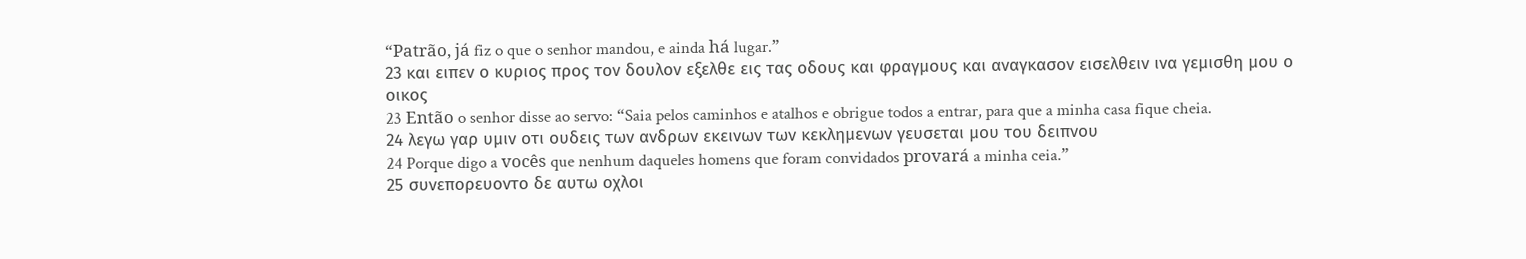“Patrão, já fiz o que o senhor mandou, e ainda há lugar.”
23 και ειπεν ο κυριος προς τον δουλον εξελθε εις τας οδους και φραγμους και αναγκασον εισελθειν ινα γεμισθη μου ο οικος
23 Então o senhor disse ao servo: “Saia pelos caminhos e atalhos e obrigue todos a entrar, para que a minha casa fique cheia.
24 λεγω γαρ υμιν οτι ουδεις των ανδρων εκεινων των κεκλημενων γευσεται μου του δειπνου
24 Porque digo a vocês que nenhum daqueles homens que foram convidados provará a minha ceia.”
25 συνεπορευοντο δε αυτω οχλοι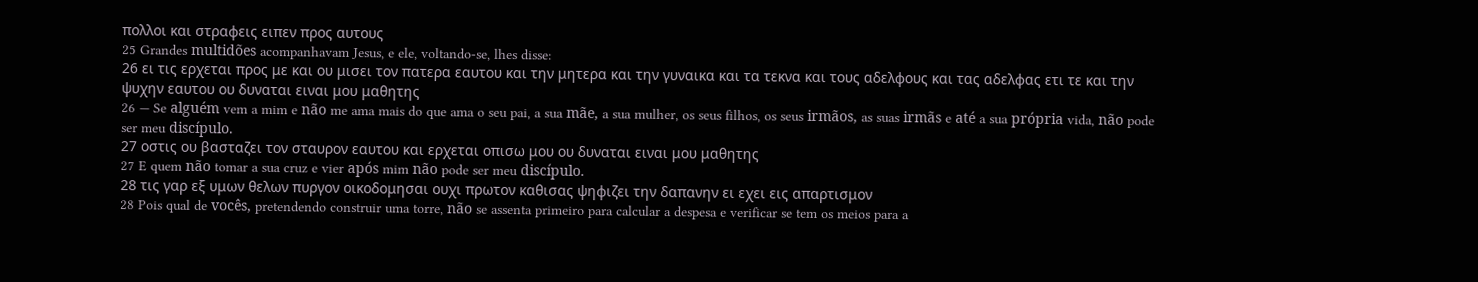πολλοι και στραφεις ειπεν προς αυτους
25 Grandes multidões acompanhavam Jesus, e ele, voltando-se, lhes disse:
26 ει τις ερχεται προς με και ου μισει τον πατερα εαυτου και την μητερα και την γυναικα και τα τεκνα και τους αδελφους και τας αδελφας ετι τε και την ψυχην εαυτου ου δυναται ειναι μου μαθητης
26 — Se alguém vem a mim e não me ama mais do que ama o seu pai, a sua mãe, a sua mulher, os seus filhos, os seus irmãos, as suas irmãs e até a sua própria vida, não pode ser meu discípulo.
27 οστις ου βασταζει τον σταυρον εαυτου και ερχεται οπισω μου ου δυναται ειναι μου μαθητης
27 E quem não tomar a sua cruz e vier após mim não pode ser meu discípulo.
28 τις γαρ εξ υμων θελων πυργον οικοδομησαι ουχι πρωτον καθισας ψηφιζει την δαπανην ει εχει εις απαρτισμον
28 Pois qual de vocês, pretendendo construir uma torre, não se assenta primeiro para calcular a despesa e verificar se tem os meios para a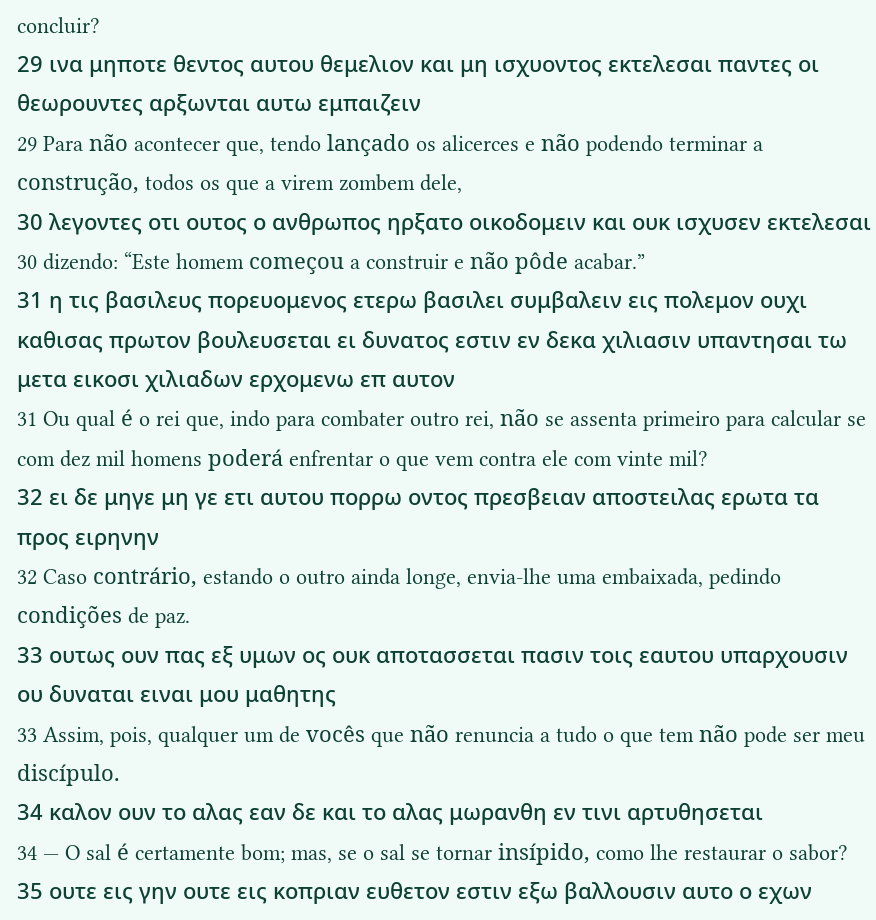concluir?
29 ινα μηποτε θεντος αυτου θεμελιον και μη ισχυοντος εκτελεσαι παντες οι θεωρουντες αρξωνται αυτω εμπαιζειν
29 Para não acontecer que, tendo lançado os alicerces e não podendo terminar a construção, todos os que a virem zombem dele,
30 λεγοντες οτι ουτος ο ανθρωπος ηρξατο οικοδομειν και ουκ ισχυσεν εκτελεσαι
30 dizendo: “Este homem começou a construir e não pôde acabar.”
31 η τις βασιλευς πορευομενος ετερω βασιλει συμβαλειν εις πολεμον ουχι καθισας πρωτον βουλευσεται ει δυνατος εστιν εν δεκα χιλιασιν υπαντησαι τω μετα εικοσι χιλιαδων ερχομενω επ αυτον
31 Ou qual é o rei que, indo para combater outro rei, não se assenta primeiro para calcular se com dez mil homens poderá enfrentar o que vem contra ele com vinte mil?
32 ει δε μηγε μη γε ετι αυτου πορρω οντος πρεσβειαν αποστειλας ερωτα τα προς ειρηνην
32 Caso contrário, estando o outro ainda longe, envia-lhe uma embaixada, pedindo condições de paz.
33 ουτως ουν πας εξ υμων ος ουκ αποτασσεται πασιν τοις εαυτου υπαρχουσιν ου δυναται ειναι μου μαθητης
33 Assim, pois, qualquer um de vocês que não renuncia a tudo o que tem não pode ser meu discípulo.
34 καλον ουν το αλας εαν δε και το αλας μωρανθη εν τινι αρτυθησεται
34 — O sal é certamente bom; mas, se o sal se tornar insípido, como lhe restaurar o sabor?
35 ουτε εις γην ουτε εις κοπριαν ευθετον εστιν εξω βαλλουσιν αυτο ο εχων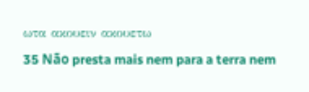ωτα ακουειν ακουετω
35 Não presta mais nem para a terra nem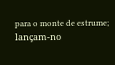para o monte de estrume; lançam-no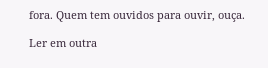fora. Quem tem ouvidos para ouvir, ouça.

Ler em outra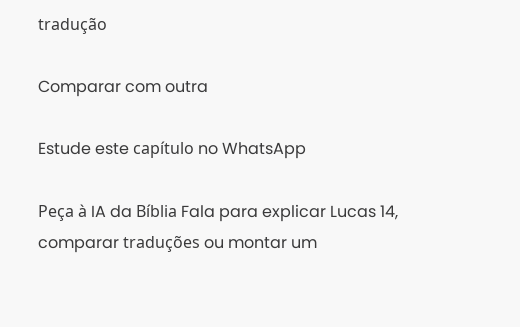tradução

Comparar com outra

Estude este capítulo no WhatsApp

Peça à IA da Bíblia Fala para explicar Lucas 14, comparar traduções ou montar um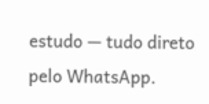estudo — tudo direto pelo WhatsApp.